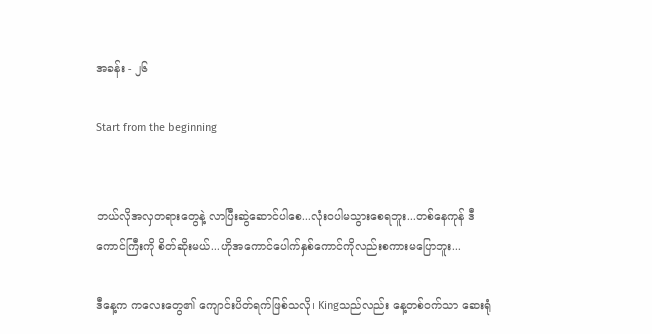အခန်း - ၂၆

Start from the beginning


ဘယ်လိုအလှတရားတွေနဲ့ လာပြီးဆွဲဆောင်ပါစေ...လုံးဝပါမသွားစေရဘူး...တစ်နေကုန် ဒီကောင်ကြီးကို စိတ်ဆိုးမယ်...ဟိုအကောင်ပေါက်နှစ်ကောင်ကိုလည်းစကားမပြောဘူး...

ဒီနေ့က ကလေးတွေ၏ ကျောင်းပိတ်ရက်ဖြစ်သလို၊ Kingသည်လည်း နေ့တစ်ဝက်သာ ဆေးရုံ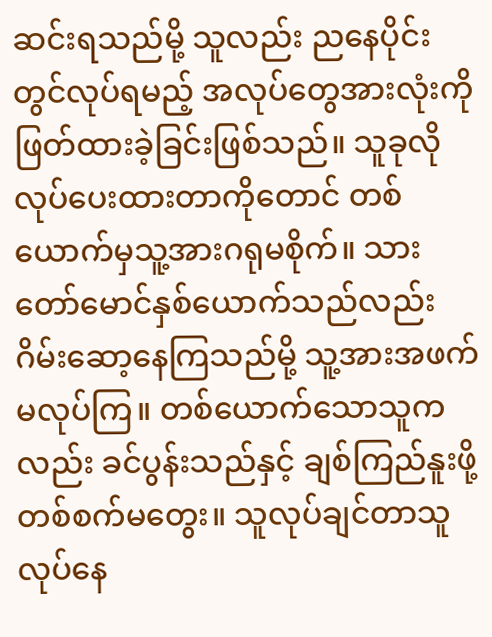ဆင်းရသည်မို့ သူလည်း ညနေပိုင်းတွင်လုပ်ရမည့် အလုပ်တွေအားလုံးကိုဖြတ်ထားခဲ့ခြင်းဖြစ်သည်။ သူခုလိုလုပ်ပေးထားတာကိုတောင် တစ်ယောက်မှသူ့အားဂရုမစိုက်။ သားတော်မောင်နှစ်ယောက်သည်လည်း ဂိမ်းဆော့နေကြသည်မို့ သူ့အားအဖက်မလုပ်ကြ။ တစ်ယောက်သောသူကလည်း ခင်ပွန်းသည်နှင့် ချစ်ကြည်နူးဖို့တစ်စက်မတွေး။ သူလုပ်ချင်တာသူလုပ်နေ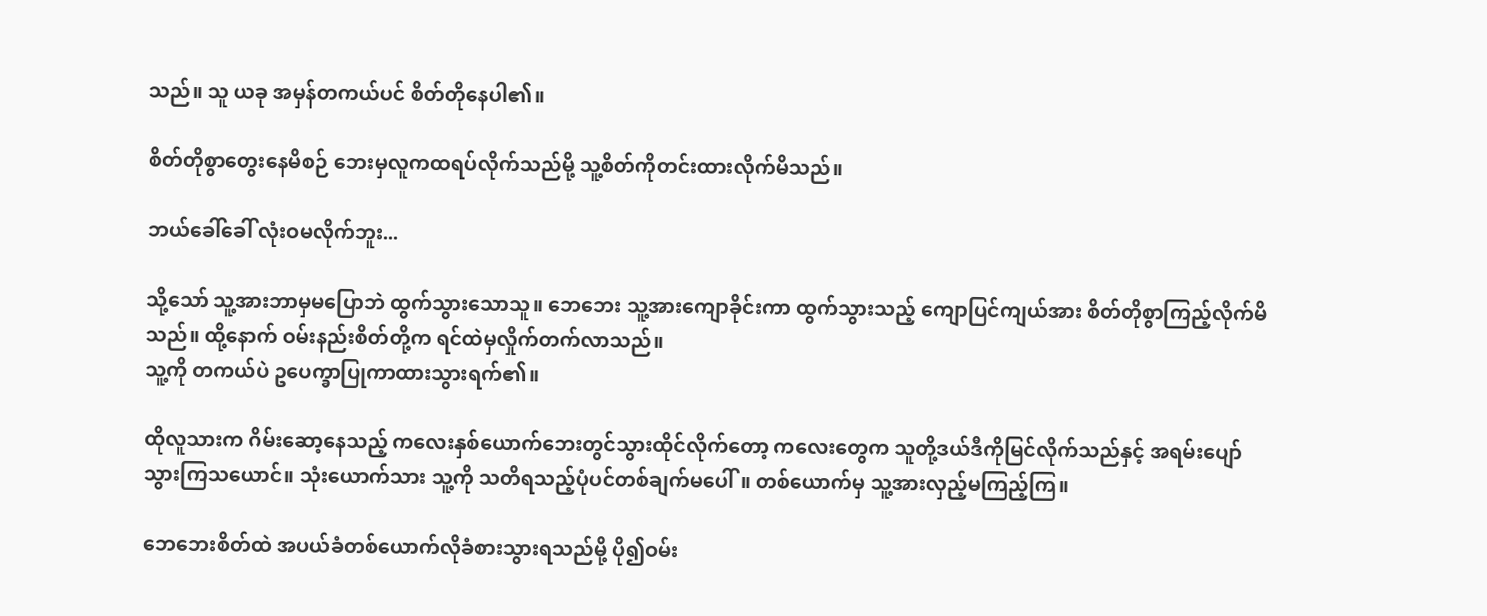သည်။ သူ ယခု အမှန်တကယ်ပင် စိတ်တိုနေပါ၏။

စိတ်တိုစွာတွေးနေမိစဉ် ဘေးမှလူကထရပ်လိုက်သည်မို့ သူ့စိတ်ကိုတင်းထားလိုက်မိသည်။

ဘယ်ခေါ်ခေါ် လုံးဝမလိုက်ဘူး...

သို့သော် သူ့အားဘာမှမပြောဘဲ ထွက်သွားသောသူ။ ဘေဘေး သူ့အားကျောခိုင်းကာ ထွက်သွားသည့် ကျောပြင်ကျယ်အား စိတ်တိုစွာကြည့်လိုက်မိသည်။ ထို့နောက် ဝမ်းနည်းစိတ်တို့က ရင်ထဲမှလှိုက်တက်လာသည်။
သူ့ကို တကယ်ပဲ ဥပေက္ခာပြုကာထားသွားရက်၏။

ထိုလူသားက ဂိမ်းဆော့နေသည့် ကလေးနှစ်ယောက်ဘေးတွင်သွားထိုင်လိုက်တော့ ကလေးတွေက သူတို့ဒယ်ဒီကိုမြင်လိုက်သည်နှင့် အရမ်းပျော်သွားကြသယောင်။ သုံးယောက်သား သူ့ကို သတိရသည့်ပုံပင်တစ်ချက်မပေါ်။ တစ်ယောက်မှ သူ့အားလှည့်မကြည့်ကြ။

ဘေဘေးစိတ်ထဲ အပယ်ခံတစ်ယောက်လိုခံစားသွားရသည်မို့ ပို၍ဝမ်း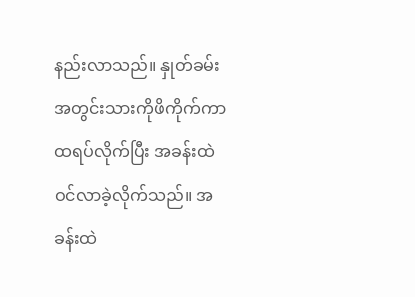နည်းလာသည်။ နှုတ်ခမ်းအတွင်းသားကိုဖိကိုက်ကာ ထရပ်လိုက်ပြီး အခန်းထဲဝင်လာခဲ့လိုက်သည်။ အခန်းထဲ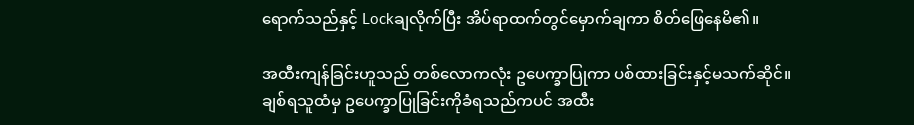ရောက်သည်နှင့် Lockချလိုက်ပြီး အိပ်ရာထက်တွင်မှောက်ချကာ စိတ်ဖြေနေမိ၏။

အထီးကျန်ခြင်းဟူသည် တစ်လောကလုံး ဥပေက္ခာပြုကာ ပစ်ထားခြင်းနှင့်မသက်ဆိုင်။
ချစ်ရသူထံမှ ဥပေက္ခာပြုခြင်းကိုခံရသည်ကပင် အထီး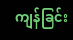ကျန်ခြင်း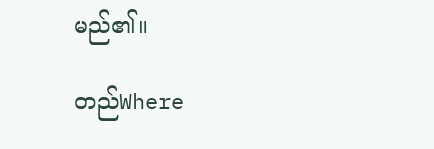မည်၏။

တည်Where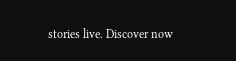stories live. Discover now